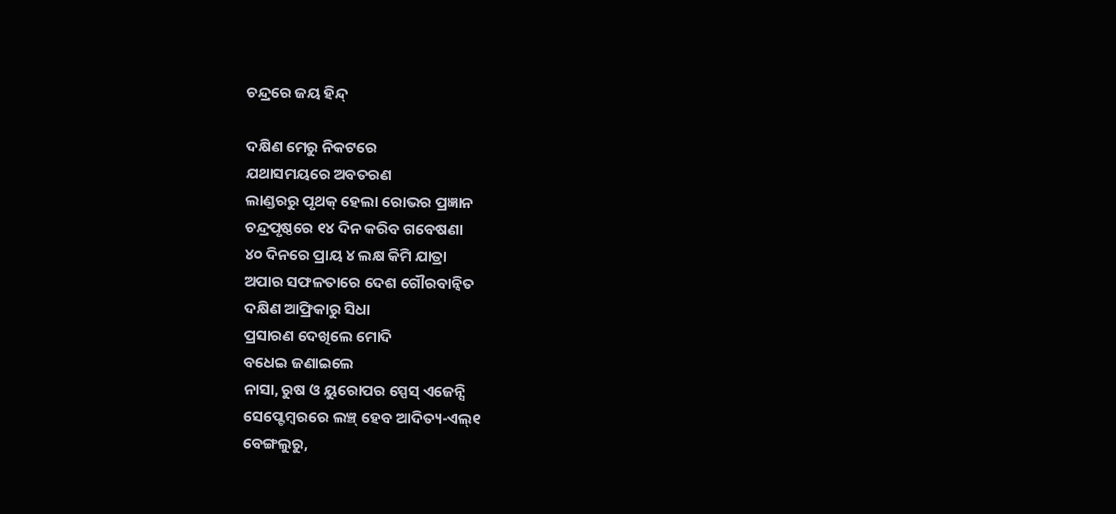ଚନ୍ଦ୍ରରେ ଜୟ ହିନ୍ଦ୍

ଦକ୍ଷିଣ ମେରୁ ନିକଟରେ
ଯଥାସମୟରେ ଅବତରଣ
ଲାଣ୍ଡରରୁ ପୃଥକ୍ ହେଲା ରୋଭର ପ୍ରଜ୍ଞାନ
ଚନ୍ଦ୍ରପୃଷ୍ଠରେ ୧୪ ଦିନ କରିବ ଗବେଷଣା
୪୦ ଦିନରେ ପ୍ରାୟ ୪ ଲକ୍ଷ କିମି ଯାତ୍ରା
ଅପାର ସଫଳତାରେ ଦେଶ ଗୌରବାନ୍ୱିତ
ଦକ୍ଷିଣ ଆଫ୍ରିକାରୁ ସିଧା
ପ୍ରସାରଣ ଦେଖିଲେ ମୋଦି
ବଧେଇ ଜଣାଇଲେ
ନାସା, ରୁଷ ଓ ୟୁରୋପର ସ୍ପେସ୍ ଏଜେନ୍ସି
ସେପ୍ଟେମ୍ବରରେ ଲଞ୍ଚ୍ ହେବ ଆଦିତ୍ୟ-ଏଲ୍୧
ବେଙ୍ଗଲୁରୁ,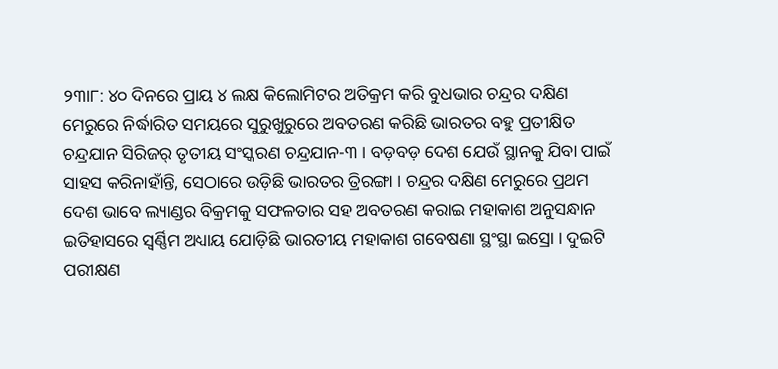୨୩ା୮: ୪୦ ଦିନରେ ପ୍ରାୟ ୪ ଲକ୍ଷ କିଲୋମିଟର ଅତିକ୍ରମ କରି ବୁଧଭାର ଚନ୍ଦ୍ରର ଦକ୍ଷିଣ ମେରୁରେ ନିର୍ଦ୍ଧାରିତ ସମୟରେ ସୁରୁଖୁରୁରେ ଅବତରଣ କରିଛି ଭାରତର ବହୁ ପ୍ରତୀକ୍ଷିତ ଚନ୍ଦ୍ରଯାନ ସିରିଜର୍ ତୃତୀୟ ସଂସ୍କରଣ ଚନ୍ଦ୍ରଯାନ-୩ । ବଡ଼ବଡ଼ ଦେଶ ଯେଉଁ ସ୍ଥାନକୁ ଯିବା ପାଇଁ ସାହସ କରିନାହାଁନ୍ତି, ସେଠାରେ ଉଡ଼ିଛି ଭାରତର ତ୍ରିରଙ୍ଗା । ଚନ୍ଦ୍ରର ଦକ୍ଷିଣ ମେରୁରେ ପ୍ରଥମ ଦେଶ ଭାବେ ଲ୍ୟାଣ୍ଡର ବିକ୍ରମକୁ ସଫଳତାର ସହ ଅବତରଣ କରାଇ ମହାକାଶ ଅନୁସନ୍ଧାନ ଇତିହାସରେ ସ୍ୱର୍ଣ୍ଣିମ ଅଧ୍ୟାୟ ଯୋଡ଼ିଛି ଭାରତୀୟ ମହାକାଶ ଗବେଷଣା ସ୍ଥଂସ୍ଥା ଇସ୍ରୋ । ଦୁଇଟି ପରୀକ୍ଷଣ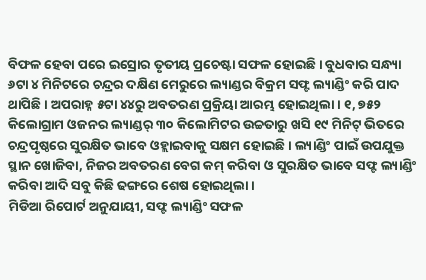ବିଫଳ ହେବା ପରେ ଇସ୍ରୋର ତୃତୀୟ ପ୍ରଚେଷ୍ଟା ସଫଳ ହୋଇଛି । ବୁଧବାର ସନ୍ଧ୍ୟା ୬ଟା ୪ ମିନିଟରେ ଚନ୍ଦ୍ରର ଦକ୍ଷିଣ ମେରୁରେ ଲ୍ୟାଣ୍ଡର ବିକ୍ରମ ସଫ୍ଟ ଲ୍ୟାଣ୍ଡିଂ କରି ପାଦ ଥାପିଛି । ଅପରାହ୍ନ ୫ଟା ୪୪ରୁ ଅବତରଣ ପ୍ରକ୍ରିୟା ଆରମ୍ଭ ହୋଇଥିଲା । ୧, ୭୫୨ କିଲୋଗ୍ରାମ ଓଜନର ଲ୍ୟାଣ୍ଡର୍ ୩୦ କିଲୋମିଟର ଉଚ୍ଚତାରୁ ଖସି ୧୯ ମିନିଟ୍ ଭିତରେ ଚନ୍ଦ୍ରପୃଷ୍ଠରେ ସୁରକ୍ଷିତ ଭାବେ ଓହ୍ଲାଇବାକୁ ସକ୍ଷମ ହୋଇଛି । ଲ୍ୟାଣ୍ଡିଂ ପାଇଁ ଉପଯୁକ୍ତ ସ୍ଥାନ ଖୋଜିବା, ନିଜର ଅବତରଣ ବେଗ କମ୍ କରିବା ଓ ସୁରକ୍ଷିତ ଭାବେ ସଫ୍ଟ ଲ୍ୟାଣ୍ଡିଂ କରିବା ଆଦି ସବୁ କିଛି ଢଙ୍ଗରେ ଶେଷ ହୋଇଥିଲା ।
ମିଡିଆ ରିପୋର୍ଟ ଅନୁଯାୟୀ, ସଫ୍ଟ ଲ୍ୟାଣ୍ଡିଂ ସଫଳ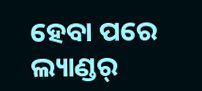ହେବା ପରେ ଲ୍ୟାଣ୍ଡର୍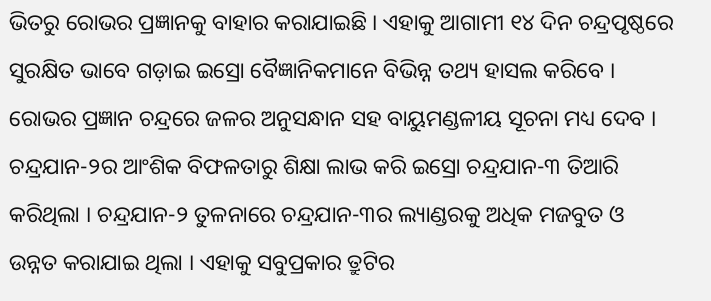ଭିତରୁ ରୋଭର ପ୍ରଜ୍ଞାନକୁ ବାହାର କରାଯାଇଛି । ଏହାକୁ ଆଗାମୀ ୧୪ ଦିନ ଚନ୍ଦ୍ରପୃଷ୍ଠରେ ସୁରକ୍ଷିତ ଭାବେ ଗଡ଼ାଇ ଇସ୍ରୋ ବୈଜ୍ଞାନିକମାନେ ବିଭିନ୍ନ ତଥ୍ୟ ହାସଲ କରିବେ । ରୋଭର ପ୍ରଜ୍ଞାନ ଚନ୍ଦ୍ରରେ ଜଳର ଅନୁସନ୍ଧାନ ସହ ବାୟୁମଣ୍ଡଳୀୟ ସୂଚନା ମଧ୍ୟ ଦେବ ।
ଚନ୍ଦ୍ରଯାନ-୨ର ଆଂଶିକ ବିଫଳତାରୁ ଶିକ୍ଷା ଲାଭ କରି ଇସ୍ରୋ ଚନ୍ଦ୍ରଯାନ-୩ ତିଆରି କରିଥିଲା । ଚନ୍ଦ୍ରଯାନ-୨ ତୁଳନାରେ ଚନ୍ଦ୍ରଯାନ-୩ର ଲ୍ୟାଣ୍ଡରକୁ ଅଧିକ ମଜବୁତ ଓ ଉନ୍ନତ କରାଯାଇ ଥିଲା । ଏହାକୁ ସବୁପ୍ରକାର ତ୍ରୁଟିର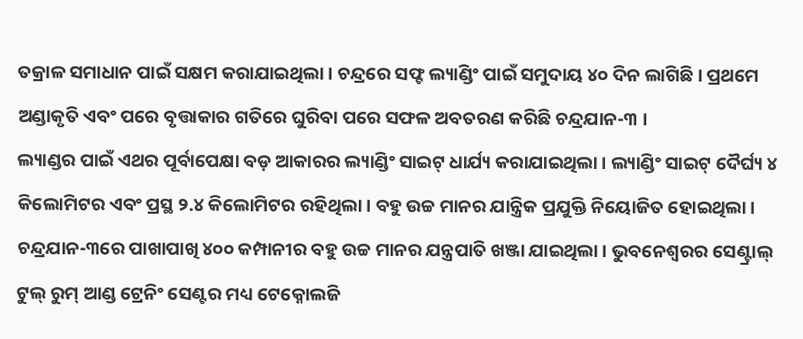ତକ୍ରାଳ ସମାଧାନ ପାଇଁ ସକ୍ଷମ କରାଯାଇଥିଲା । ଚନ୍ଦ୍ରରେ ସଫ୍ଟ ଲ୍ୟାଣ୍ଡିଂ ପାଇଁ ସମୁଦାୟ ୪୦ ଦିନ ଲାଗିଛି । ପ୍ରଥମେ ଅଣ୍ଡାକୃତି ଏବଂ ପରେ ବୃତ୍ତାକାର ଗତିରେ ଘୁରିବା ପରେ ସଫଳ ଅବତରଣ କରିଛି ଚନ୍ଦ୍ରଯାନ-୩ ।
ଲ୍ୟାଣ୍ଡର ପାଇଁ ଏଥର ପୂର୍ବାପେକ୍ଷା ବଡ଼ ଆକାରର ଲ୍ୟାଣ୍ଡିଂ ସାଇଟ୍ ଧାର୍ଯ୍ୟ କରାଯାଇଥିଲା । ଲ୍ୟାଣ୍ଡିଂ ସାଇଟ୍ ଦୈର୍ଘ୍ୟ ୪ କିଲୋମିଟର ଏବଂ ପ୍ରସ୍ଥ ୨.୪ କିଲୋମିଟର ରହିଥିଲା । ବହୁ ଉଚ୍ଚ ମାନର ଯାନ୍ତ୍ରିକ ପ୍ରଯୁକ୍ତି ନିୟୋଜିତ ହୋଇଥିଲା । ଚନ୍ଦ୍ରଯାନ-୩ରେ ପାଖାପାଖି ୪୦୦ କମ୍ପାନୀର ବହୁ ଉଚ୍ଚ ମାନର ଯନ୍ତ୍ରପାତି ଖଞ୍ଜା ଯାଇଥିଲା । ଭୁବନେଶ୍ୱରର ସେଣ୍ଟ୍ରାଲ୍ ଟୁଲ୍ ରୁମ୍ ଆଣ୍ଡ ଟ୍ରେନିଂ ସେଣ୍ଟର ମଧ୍ୟ ଟେକ୍ନୋଲଜି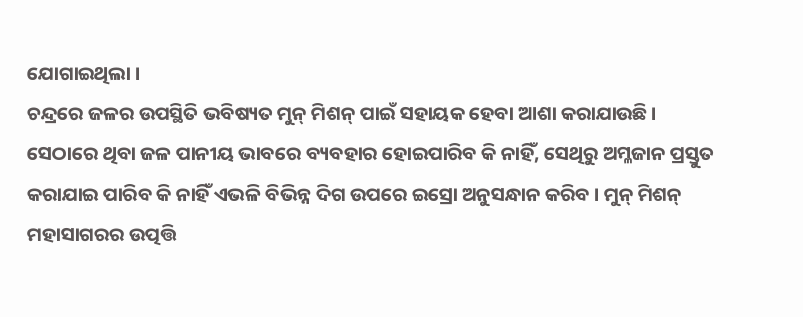ଯୋଗାଇଥିଲା ।
ଚନ୍ଦ୍ରରେ ଜଳର ଉପସ୍ଥିତି ଭବିଷ୍ୟତ ମୁନ୍ ମିଶନ୍ ପାଇଁ ସହାୟକ ହେବା ଆଶା କରାଯାଉଛି । ସେଠାରେ ଥିବା ଜଳ ପାନୀୟ ଭାବରେ ବ୍ୟବହାର ହୋଇପାରିବ କି ନାହିଁ, ସେଥିରୁ ଅମ୍ଳଜାନ ପ୍ରସ୍ତୁତ କରାଯାଇ ପାରିବ କି ନାହିଁ ଏଭଳି ବିଭିନ୍ନ ଦିଗ ଉପରେ ଇସ୍ରୋ ଅନୁସନ୍ଧାନ କରିବ । ମୁନ୍ ମିଶନ୍ ମହାସାଗରର ଉତ୍ପତ୍ତି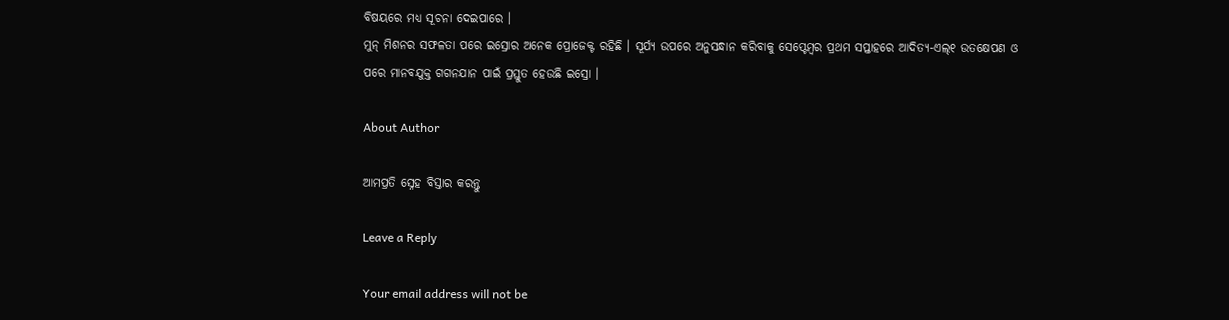ବିଷୟରେ ମଧ୍ୟ ସୂଚନା ଦେଇପାରେ ।
ମୁନ୍ ମିଶନର ସଫଳତା ପରେ ଇସ୍ରୋର ଅନେକ ପ୍ରୋଜେକ୍ଟ ରହିଛି । ସୂର୍ଯ୍ୟ ଉପରେ ଅନୁସନ୍ଧାନ କରିବାକୁ ସେପ୍ଟେମ୍ବର ପ୍ରଥମ ସପ୍ତାହରେ ଆଦିତ୍ୟ-ଏଲ୍୧ ଉତକ୍ଷେପଣ ଓ ପରେ ମାନବଯୁକ୍ତ ଗଗନଯାନ ପାଇଁ ପ୍ରସ୍ତୁତ ହେଉଛି ଇସ୍ରୋ ।

About Author

ଆମପ୍ରତି ସ୍ନେହ ବିସ୍ତାର କରନ୍ତୁ

Leave a Reply

Your email address will not be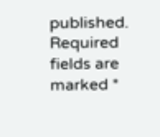published. Required fields are marked *